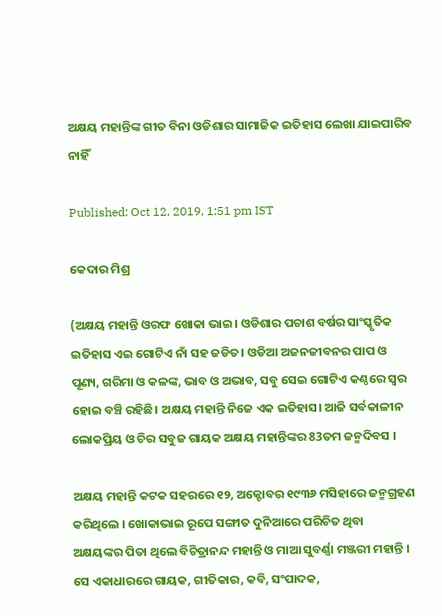ଅକ୍ଷୟ ମହାନ୍ତିଙ୍କ ଗୀତ ବିନା ଓଡିଶାର ସାମାଜିକ ଇତିହାସ ଲେଖା ଯାଇପାରିବ ନାହିଁ

Published: Oct 12, 2019, 1:51 pm IST

କେଦାର ମିଶ୍ର

(ଅକ୍ଷୟ ମହାନ୍ତି ଓରଫ ଖୋକା ଭାଇ। ଓଡିଶାର ପଚାଶ ବର୍ଷର ସାଂସ୍କୃତିକ ଇତିହାସ ଏଇ ଗୋଟିଏ ନାଁ ସହ ଜଡିତ। ଓଡିଆ ଅଜନଜୀବନର ପାପ ଓ ପୂଣ୍ୟ, ଗରିମା ଓ କଳଙ୍କ, ଭାବ ଓ ଅଭାବ, ସବୁ ସେଇ ଗୋଟିଏ କଣ୍ଠରେ ସ୍ଵର ହୋଇ ବଞ୍ଚି ରହିଛି। ଅକ୍ଷୟ ମହାନ୍ତି ନିଜେ ଏକ ଇତିହାସ। ଆଜି ସର୍ବକାଳୀନ ଲୋକପ୍ରିୟ ଓ ଚିର ସବୁଜ ଗାୟକ ଅକ୍ଷୟ ମହାନ୍ତିଙ୍କର 83ତମ ଜନ୍ମଦିବସ ।

ଅକ୍ଷୟ ମହାନ୍ତି କଟକ ସହରରେ ୧୨, ଅକ୍ଟୋବର ୧୯୩୬ ମସିହାରେ ଜନ୍ମଗ୍ରହଣ କରିଥିଲେ । ଖୋକାଭାଇ ରୂପେ ସଙ୍ଗୀତ ଦୁନିଆରେ ପରିଚିତ ଥିବା  ଅକ୍ଷୟଙ୍କର ପିତା ଥିଲେ ବିଚିତ୍ରାନନ୍ଦ ମହାନ୍ତି ଓ ମାଆ ସୁବର୍ଣ୍ଣା ମଞ୍ଜରୀ ମହାନ୍ତି । ସେ ଏକାଧାରରେ ଗାୟକ, ଗୀତିକାର, କବି, ସଂପାଦକ,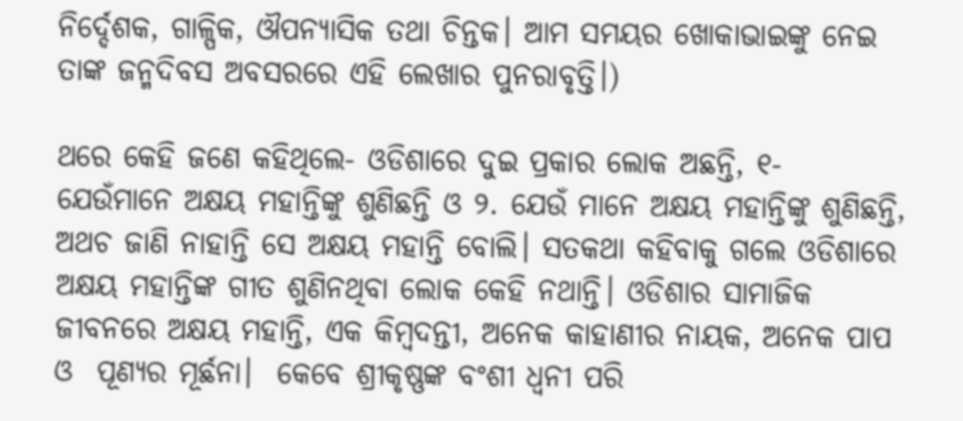ନିର୍ଦ୍ଦେଶକ, ଗାଳ୍ପିକ, ଔପନ୍ୟାସିକ ତଥା ଚିନ୍ତକ। ଆମ ସମୟର ଖୋକାଭାଇଙ୍କୁ ନେଇ ତାଙ୍କ ଜନ୍ମଦିବସ ଅବସରରେ ଏହି ଲେଖାର ପୁନରାବୃତ୍ତି।)

ଥରେ କେହି ଜଣେ କହିଥିଲେ- ଓଡିଶାରେ ଦୁଇ ପ୍ରକାର ଲୋକ ଅଛନ୍ତି, ୧-  ଯେଉଁମାନେ ଅକ୍ଷୟ ମହାନ୍ତିଙ୍କୁ ଶୁଣିଛନ୍ତି ଓ ୨. ଯେଉଁ ମାନେ ଅକ୍ଷୟ ମହାନ୍ତିଙ୍କୁ ଶୁଣିଛନ୍ତି, ଅଥଚ ଜାଣି ନାହାନ୍ତି ସେ ଅକ୍ଷୟ ମହାନ୍ତି ବୋଲି। ସତକଥା କହିବାକୁ ଗଲେ ଓଡିଶାରେ ଅକ୍ଷୟ ମହାନ୍ତିଙ୍କ ଗୀତ ଶୁଣିନଥିବା ଲୋକ କେହି ନଥାନ୍ତି। ଓଡିଶାର ସାମାଜିକ ଜୀବନରେ ଅକ୍ଷୟ ମହାନ୍ତି, ଏକ କିମ୍ବଦନ୍ତୀ, ଅନେକ କାହାଣୀର ନାୟକ, ଅନେକ ପାପ ଓ  ପୂଣ୍ୟର ମୂର୍ଛନା।  କେବେ ଶ୍ରୀକୃଷ୍ଣଙ୍କ ବଂଶୀ ଧ୍ବନୀ ପରି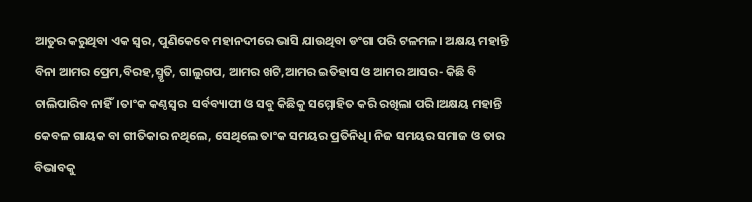ଆତୁର କରୁଥିବା ଏକ ସ୍ବର, ପୁଣିକେବେ ମହାନଦୀରେ ଭାସି ଯାଉଥିବା ଡଂଗା ପରି ଟଳମଳ। ଅକ୍ଷୟ ମହାନ୍ତି ବିନା ଆମର ପ୍ରେମ,ବିରହ,ସ୍ମୃତି, ଗାଲୁଗପ, ଆମର ଖଟି,ଆମର ଇତିହାସ ଓ ଆମର ଆସର- କିଛି ବି ଚାଲିପାରିବ ନାହିଁ।ତାଂକ କଣ୍ଠସ୍ବର  ସର୍ବବ୍ୟାପୀ ଓ ସବୁ କିଛିକୁ ସମ୍ମୋହିତ କରି ରଖିଲା ପରି।ଅକ୍ଷୟ ମହାନ୍ତି କେବଳ ଗାୟକ ବା ଗୀତିକାର ନଥିଲେ, ସେଥିଲେ ତାଂକ ସମୟର ପ୍ରତିନିଧି। ନିଜ ସମୟର ସମାଜ ଓ ତାର ବିଭାବକୁ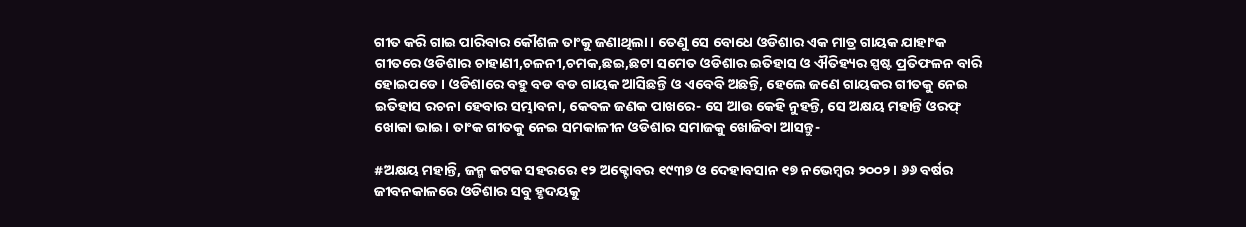ଗୀତ କରି ଗାଇ ପାରିବାର କୌଶଳ ତାଂକୁ ଜଣାଥିଲା। ତେଣୁ ସେ ବୋଧେ ଓଡିଶାର ଏକ ମାତ୍ର ଗାୟକ ଯାହାଂକ ଗୀତରେ ଓଡିଶାର ଚାହାଣୀ,ଚଳନୀ,ଚମକ,ଛଇ,ଛଟା ସମେତ ଓଡିଶାର ଇତିହାସ ଓ ଐତିହ୍ୟର ସ୍ପଷ୍ଟ ପ୍ରତିଫଳନ ବାରି ହୋଇପଡେ। ଓଡିଶାରେ ବହୁ ବଡ ବଡ ଗାୟକ ଆସିଛନ୍ତି ଓ ଏବେବି ଅଛନ୍ତି, ହେଲେ ଜଣେ ଗାୟକର ଗୀତକୁ ନେଇ ଇତିହାସ ରଚନା ହେବାର ସମ୍ଭାବନା, କେବଳ ଜଣକ ପାଖରେ- ସେ ଆଉ କେହି ନୁହନ୍ତି, ସେ ଅକ୍ଷୟ ମହାନ୍ତି ଓରଫ୍ ଖୋକା ଭାଇ। ତାଂକ ଗୀତକୁ ନେଇ ସମକାଳୀନ ଓଡିଶାର ସମାଜକୁ ଖୋଜିବା ଆସନ୍ତୁ-

#ଅକ୍ଷୟ ମହାନ୍ତି, ଜନ୍ମ କଟକ ସହରରେ ୧୨ ଅକ୍ଟୋବର ୧୯୩୭ ଓ ଦେହାବସାନ ୧୭ ନଭେମ୍ବର ୨୦୦୨। ୬୬ ବର୍ଷର ଜୀବନକାଳରେ ଓଡିଶାର ସବୁ ହୃଦୟକୁ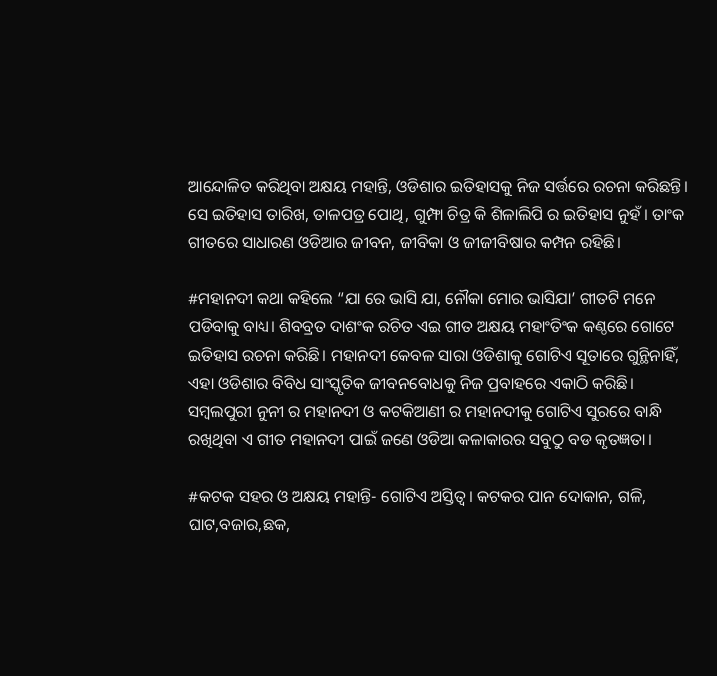ଆନ୍ଦୋଳିତ କରିଥିବା ଅକ୍ଷୟ ମହାନ୍ତି, ଓଡିଶାର ଇତିହାସକୁ ନିଜ ସର୍ତ୍ତରେ ରଚନା କରିଛନ୍ତି। ସେ ଇତିହାସ ତାରିଖ, ତାଳପତ୍ର ପୋଥି, ଗୁମ୍ଫା ଚିତ୍ର କି ଶିଳାଲିପି ର ଇତିହାସ ନୁହଁ। ତାଂକ ଗୀତରେ ସାଧାରଣ ଓଡିଆର ଜୀବନ, ଜୀବିକା ଓ ଜୀଜୀବିଷାର କମ୍ପନ ରହିଛି।

#ମହାନଦୀ କଥା କହିଲେ “ଯା ରେ ଭାସି ଯା, ନୌକା ମୋର ଭାସିଯା’ ଗୀତଟି ମନେ ପଡିବାକୁ ବାଧ୍ୟ। ଶିବବ୍ରତ ଦାଶଂକ ରଚିତ ଏଇ ଗୀତ ଅକ୍ଷୟ ମହାଂତିଂକ କଣ୍ଠରେ ଗୋଟେ ଇତିହାସ ରଚନା କରିଛି। ମହାନଦୀ କେବଳ ସାରା ଓଡିଶାକୁ ଗୋଟିଏ ସୂତାରେ ଗୁନ୍ଥିନାହିଁ, ଏହା ଓଡିଶାର ବିବିଧ ସାଂସ୍କୃତିକ ଜୀବନବୋଧକୁ ନିଜ ପ୍ରବାହରେ ଏକାଠି କରିଛି। ସମ୍ବଲପୁରୀ ନୁନୀ ର ମହାନଦୀ ଓ କଟକିଆଣୀ ର ମହାନଦୀକୁ ଗୋଟିଏ ସୁରରେ ବାନ୍ଧି ରଖିଥିବା ଏ ଗୀତ ମହାନଦୀ ପାଇଁ ଜଣେ ଓଡିଆ କଳାକାରର ସବୁଠୁ ବଡ କୃତଜ୍ଞତା।

#କଟକ ସହର ଓ ଅକ୍ଷୟ ମହାନ୍ତି- ଗୋଟିଏ ଅସ୍ତିତ୍ବ। କଟକର ପାନ ଦୋକାନ, ଗଳି, ଘାଟ,ବଜାର,ଛକ,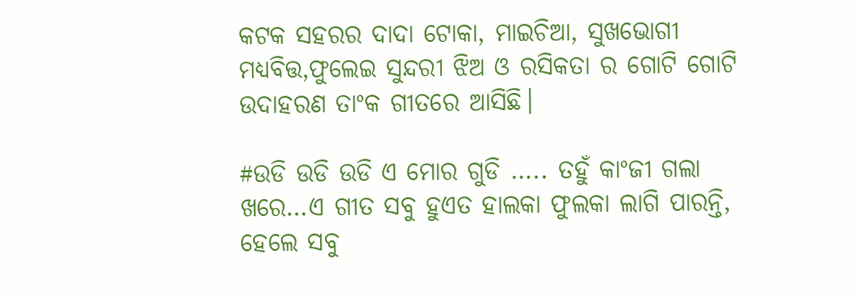କଟକ ସହରର ଦାଦା ଟୋକା, ମାଇଚିଆ, ସୁଖଭୋଗୀ ମଧ୍ୟବିତ୍ତ,ଫୁଲେଇ ସୁନ୍ଦରୀ ଝିଅ ଓ ରସିକତା ର ଗୋଟି ଗୋଟି ଉଦାହରଣ ତାଂକ ଗୀତରେ ଆସିଛି।

#ଉଡି ଉଡି ଉଡି ଏ ମୋର ଗୁଡି ….. ତହୁଁ କାଂଜୀ ଗଲା ଖରେ…ଏ ଗୀତ ସବୁ ହୁଏତ ହାଲକା ଫୁଲକା ଲାଗି ପାରନ୍ତି, ହେଲେ ସବୁ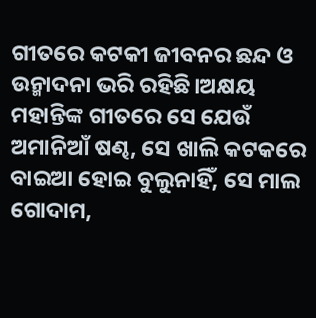ଗୀତରେ କଟକୀ ଜୀବନର ଛନ୍ଦ ଓ ଉନ୍ମାଦନା ଭରି ରହିଛି।ଅକ୍ଷୟ ମହାନ୍ତିଙ୍କ ଗୀତରେ ସେ ଯେଉଁ ଅମାନିଆଁ ଷଣ୍ଢ, ସେ ଖାଲି କଟକରେ ବାଇଆ ହୋଇ ବୁଲୁନାହିଁ, ସେ ମାଲ ଗୋଦାମ,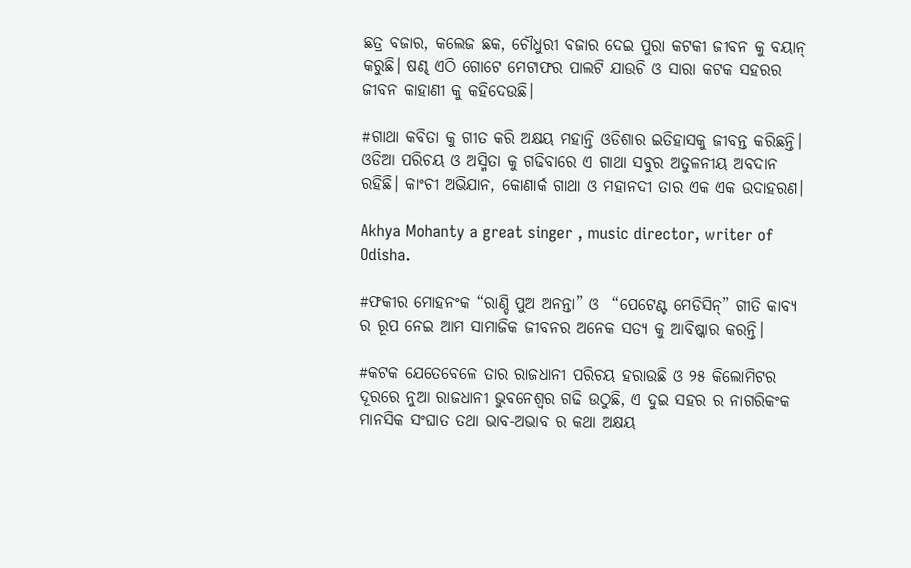ଛତ୍ର ବଜାର, କଲେଜ ଛକ, ଚୌଧୁରୀ ବଜାର ଦେଇ ପୁରା କଟକୀ ଜୀବନ କୁ ବୟାନ୍ କରୁଛି। ଷଣ୍ଢ ଏଠି ଗୋଟେ ମେଟାଫର ପାଲଟି ଯାଉଚି ଓ ସାରା କଟକ ସହରର ଜୀବନ କାହାଣୀ କୁ କହିଦେଉଛି।

#ଗାଥା କବିତା କୁ ଗୀତ କରି ଅକ୍ଷୟ ମହାନ୍ତି ଓଡିଶାର ଇତିହାସକୁ ଜୀବନ୍ତ କରିଛନ୍ତି। ଓଡିଆ ପରିଚୟ ଓ ଅସ୍ମିତା କୁ ଗଢିବାରେ ଏ ଗାଥା ସବୁର ଅତୁଳନୀୟ ଅବଦାନ ରହିଛି। କାଂଚୀ ଅଭିଯାନ, କୋଣାର୍କ ଗାଥା ଓ ମହାନଦୀ ତାର ଏକ ଏକ ଉଦାହରଣ।

Akhya Mohanty a great singer , music director, writer of Odisha.

#ଫକୀର ମୋହନଂକ “ରାଣ୍ଡି ପୁଅ ଅନନ୍ତା” ଓ  “ପେଟେଣ୍ଟ ମେଡିସିନ୍” ଗୀତି କାବ୍ୟ ର ରୂପ ନେଇ ଆମ ସାମାଜିକ ଜୀବନର ଅନେକ ସତ୍ୟ କୁ ଆବିଷ୍କାର କରନ୍ତି।

#କଟକ ଯେତେବେଳେ ତାର ରାଜଧାନୀ ପରିଚୟ ହରାଉଛି ଓ ୨୫ କିଲୋମିଟର ଦୂରରେ ନୁଆ ରାଜଧାନୀ ଭୁବନେଶ୍ବର ଗଢି ଉଠୁଛି, ଏ ଦୁଇ ସହର ର ନାଗରିକଂକ ମାନସିକ ସଂଘାତ ତଥା ଭାବ-ଅଭାବ ର କଥା ଅକ୍ଷୟ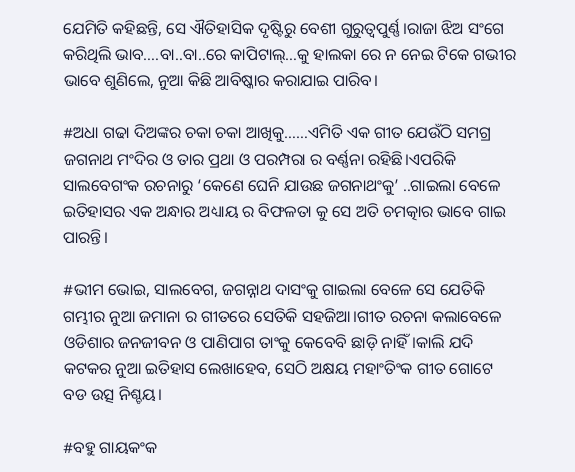ଯେମିତି କହିଛନ୍ତି, ସେ ଐତିହାସିକ ଦୃଷ୍ଟିରୁ ବେଶୀ ଗୁରୁତ୍ବପୁର୍ଣ୍ଣ।ରାଜା ଝିଅ ସଂଗେ କରିଥିଲି ଭାବ….ବା..ବା..ରେ କାପିଟାଲ୍…କୁ ହାଲକା ରେ ନ ନେଇ ଟିକେ ଗଭୀର ଭାବେ ଶୁଣିଲେ, ନୁଆ କିଛି ଆବିଷ୍କାର କରାଯାଇ ପାରିବ।

#ଅଧା ଗଢା ଦିଅଙ୍କର ଚକା ଚକା ଆଖିକୁ……ଏମିତି ଏକ ଗୀତ ଯେଉଁଠି ସମଗ୍ର ଜଗନାଥ ମଂଦିର ଓ ତାର ପ୍ରଥା ଓ ପରମ୍ପରା ର ବର୍ଣ୍ଣନା ରହିଛି।ଏପରିକି ସାଲବେଗଂକ ରଚନାରୁ ‘କେଣେ ଘେନି ଯାଉଛ ଜଗନାଥଂକୁ’ ..ଗାଇଲା ବେଳେ ଇତିହାସର ଏକ ଅନ୍ଧାର ଅଧ୍ୟାୟ ର ବିଫଳତା କୁ ସେ ଅତି ଚମତ୍କାର ଭାବେ ଗାଇ ପାରନ୍ତି।

#ଭୀମ ଭୋଇ, ସାଲବେଗ, ଜଗନ୍ନାଥ ଦାସଂକୁ ଗାଇଲା ବେଳେ ସେ ଯେତିକି ଗମ୍ଭୀର ନୁଆ ଜମାନା ର ଗୀତରେ ସେତିକି ସହଜିଆ।ଗୀତ ରଚନା କଲାବେଳେ ଓଡିଶାର ଜନଜୀବନ ଓ ପାଣିପାଗ ତାଂକୁ କେବେବି ଛାଡ଼ି ନାହିଁ।କାଲି ଯଦି କଟକର ନୁଆ ଇତିହାସ ଲେଖାହେବ, ସେଠି ଅକ୍ଷୟ ମହାଂତିଂକ ଗୀତ ଗୋଟେ ବଡ ଉତ୍ସ ନିଶ୍ଚୟ।

#ବହୁ ଗାୟକଂକ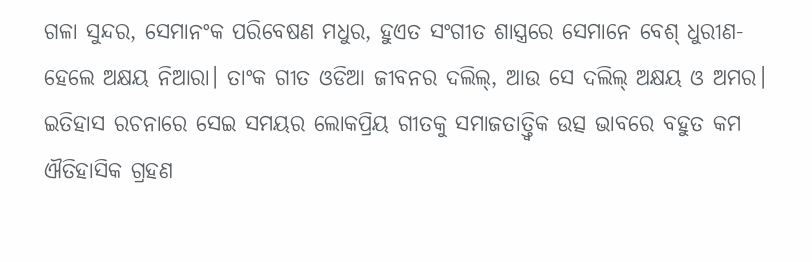ଗଳା ସୁନ୍ଦର, ସେମାନଂକ ପରିବେଷଣ ମଧୁର, ହୁଏତ ସଂଗୀତ ଶାସ୍ତ୍ରରେ ସେମାନେ ବେଶ୍ ଧୁରୀଣ- ହେଲେ ଅକ୍ଷୟ ନିଆରା। ତାଂକ ଗୀତ ଓଡିଆ ଜୀବନର ଦଲିଲ୍, ଆଉ ସେ ଦଲିଲ୍ ଅକ୍ଷୟ ଓ ଅମର। ଇତିହାସ ରଚନାରେ ସେଇ ସମୟର ଲୋକପ୍ରିୟ ଗୀତକୁ ସମାଜତାତ୍ତ୍ଵିକ ଉତ୍ସ ଭାବରେ ବହୁତ କମ ଐତିହାସିକ ଗ୍ରହଣ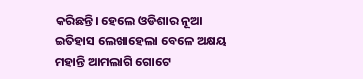କରିଛନ୍ତି। ହେଲେ ଓଡିଶାର ନୂଆ ଇତିହାସ ଲେଖାହେଲା ବେଳେ ଅକ୍ଷୟ ମହାନ୍ତି ଆମଲାଗି ଗୋଟେ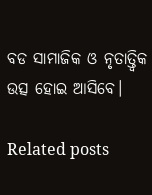ବଡ ସାମାଜିକ ଓ ନୃତାତ୍ତ୍ଵିକ ଉତ୍ସ ହୋଇ ଆସିବେ।

Related posts